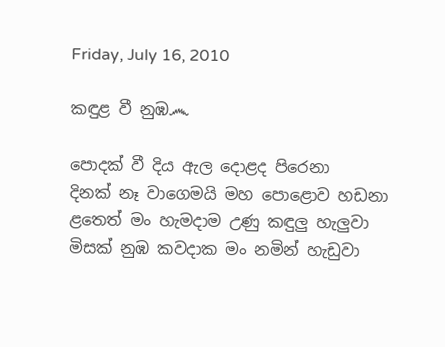Friday, July 16, 2010

කඳුළ වී නුඹ෴

පොදක් වී දිය ඇල දොළද පිරෙනා
දිනක් නෑ වාගෙමයි මහ පොළොව හඩනා
ළතෙත් මං හැමදාම උණු කඳුලු හැලුවා
මිසක් නුඹ කවදාක මං නමින් හැඩුවා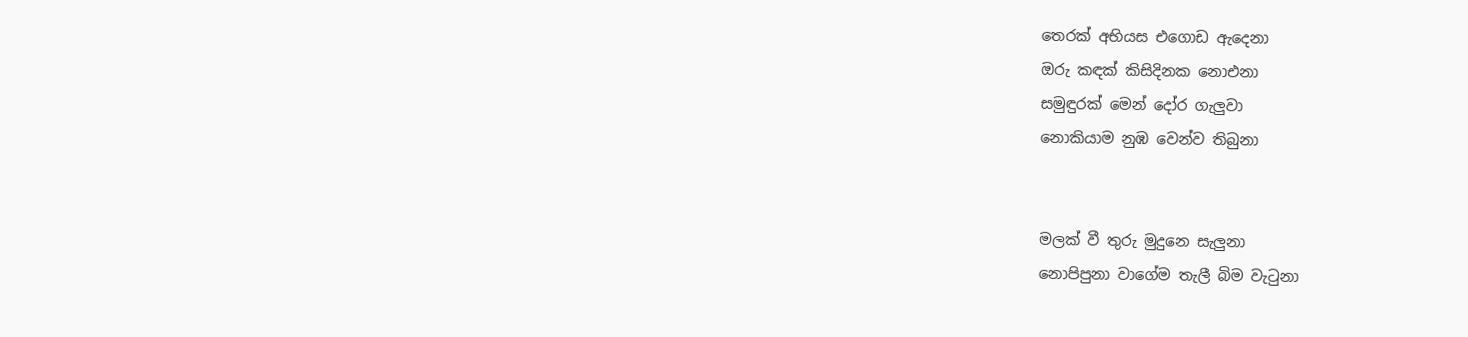තෙරක් අභියස එගොඩ ඇදෙනා
ඔරු කඳක් කිසිදිනක නොඑනා
සමුඳුරක් මෙන් දෝර ගැලුවා
නොකියාම නුඹ වෙන්ව තිබුනා


මලක් වී තුරු මුදුනෙ සැලුනා
නොපිපුනා වාගේම තැලී බිම වැටුනා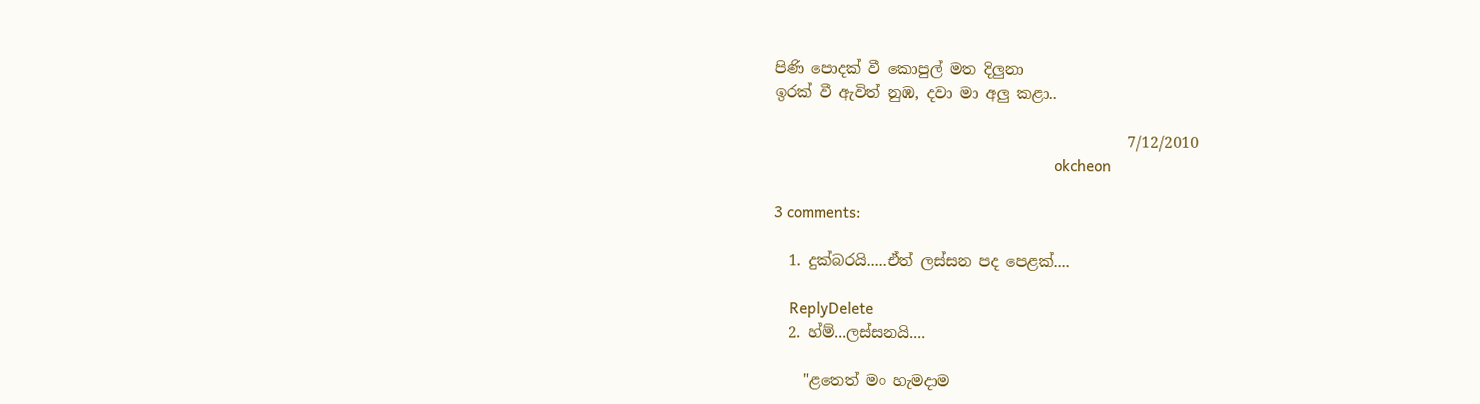පිණි පොදක් වී කොපුල් මත දිලුනා
ඉරක් වී ඇවිත් නුඹ, දවා මා අලු කළා..

                                               7/12/2010
                                                                      okcheon

3 comments:

  1. දුක්බරයි.....ඒත් ලස්සන පද පෙළක්....

    ReplyDelete
  2. හ්ම්...ලස්සනයි....

    "ළතෙත් මං හැමදාම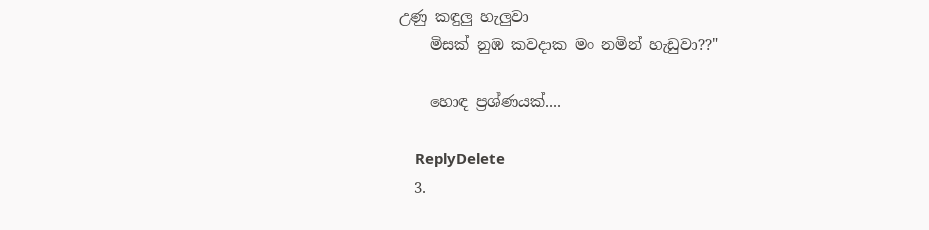උණු කඳුලු හැලුවා
    මිසක් නුඹ කවදාක මං නමින් හැඩුවා??"

    හොඳ ප්‍රශ්ණයක්....

    ReplyDelete
  3.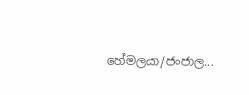හේමලයා/ජංජාල...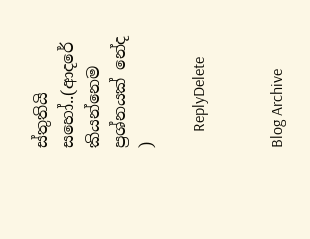ස්තුතියි සහෝ..(ආදරේ කියන්නෙම ප්‍රශ්නයක් නේද )

    ReplyDelete


Blog Archive